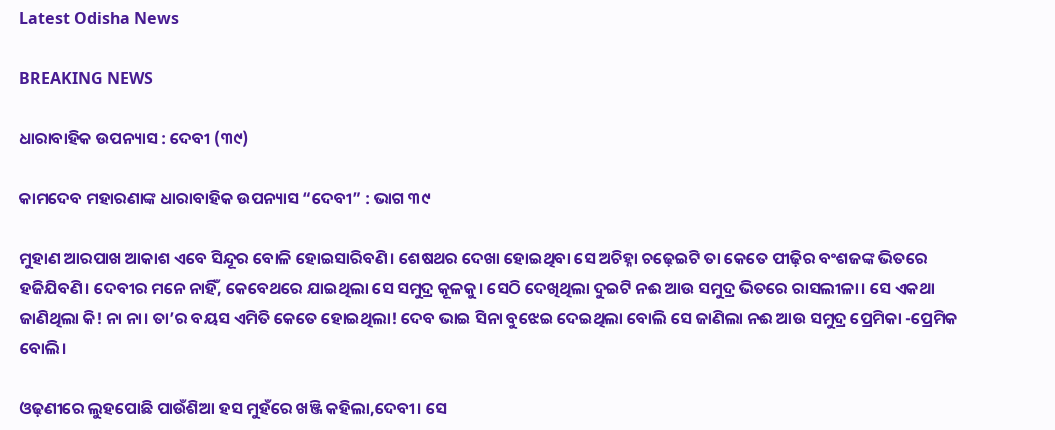Latest Odisha News

BREAKING NEWS

ଧାରାବାହିକ ଉପନ୍ୟାସ : ଦେବୀ (୩୯)

କାମଦେବ ମହାରଣାଙ୍କ ଧାରାବାହିକ ଉପନ୍ୟାସ “ଦେବୀ” : ଭାଗ ୩୯

ମୁହାଣ ଆରପାଖ ଆକାଶ ଏବେ ସିନ୍ଦୂର ବୋଳି ହୋଇସାରିବଣି। ଶେଷଥର ଦେଖା ହୋଇଥିବା ସେ ଅଚିହ୍ନା ଚଢ଼େଇଟି ତା କେତେ ପୀଢ଼ିର ବଂଶଜଙ୍କ ଭିତରେ ହଜିଯିବଣି। ଦେବୀର ମନେ ନାହିଁ, କେବେଥରେ ଯାଇଥିଲା ସେ ସମୁଦ୍ର କୂଳକୁ। ସେଠି ଦେଖିଥିଲା ଦୁଇଟି ନଈ ଆଉ ସମୁଦ୍ର ଭିତରେ ରାସଲୀଳା। ସେ ଏକଥା ଜାଣିଥିଲା କି! ନା ନା। ତା’ର ବୟସ ଏମିତି କେତେ ହୋଇଥିଲା! ଦେବ ଭାଇ ସିନା ବୁଝେଇ ଦେଇଥିଲା ବୋଲି ସେ ଜାଣିଲା ନଈ ଆଉ ସମୁଦ୍ର ପ୍ରେମିକା -ପ୍ରେମିକ ବୋଲି।

ଓଢ଼ଣୀରେ ଲୁହପୋଛି ପାଉଁଶିଆ ହସ ମୁହଁରେ ଖଞ୍ଜି କହିଲା,ଦେବୀ। ସେ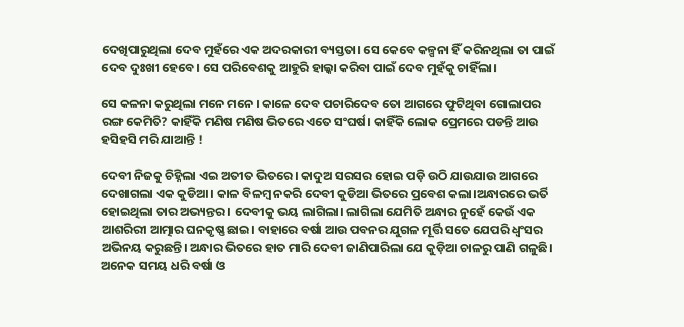ଦେଖିପାରୁଥିଲା ଦେବ ମୁହଁରେ ଏକ ଅଦରକାରୀ ବ୍ୟସ୍ତତା। ସେ କେବେ କଳ୍ପନା ହିଁ କରିନଥିଲା ତା ପାଇଁ ଦେବ ଦୁଃଖୀ ହେବେ। ସେ ପରିବେଶକୁ ଆହୁରି ହାଲ୍କା କରିବା ପାଇଁ ଦେବ ମୁହଁକୁ ଚାହିଁଲା।

ସେ କଳନା କରୁଥିଲା ମନେ ମନେ । କାଳେ ଦେବ ପଚାରିଦେବ ତୋ ଆଗରେ ଫୁଟିଥିବା ଗୋଲାପର ରଙ୍ଗ କେମିତି? କାହିଁକି ମଣିଷ ମଣିଷ ଭିତରେ ଏତେ ସଂଘର୍ଷ। କାହିଁକି ଲୋକ ପ୍ରେମରେ ପଡନ୍ତି ଆଉ ହସିହସି ମରି ଯାଆନ୍ତି !

ଦେବୀ ନିଜକୁ ଚିହ୍ନିଲା ଏଇ ଅତୀତ ଭିତରେ। କାଦୁଅ ସରସର ହୋଇ ପଡ଼ି ଉଠି ଯାଉଯାଉ ଆଗରେ ଦେଖାଗଲା ଏକ କୁଡିଆ। କାଳ ବିଳମ୍ବ ନକରି ଦେବୀ କୁଡିଆ ଭିତରେ ପ୍ରବେଶ କଲା।ଅନ୍ଧାରରେ ଭର୍ତି ହୋଇଥିଲା ତାର ଅଭ୍ୟନ୍ତର । ଦେବୀକୁ ଭୟ ଲାଗିଲା। ଲାଗିଲା ଯେମିତି ଅନ୍ଧାର ନୁହେଁ କେଉଁ ଏକ ଆଶରିରୀ ଆତ୍ମାର ଘନକୃଷ୍ଣ ଛାଇ। ବାହାରେ ବର୍ଷା ଆଉ ପବନର ଯୁଗଳ ମୂର୍ତ୍ତି ସତେ ଯେପରି ଧ୍ଵଂସର ଅଭିନୟ କରୁଛନ୍ତି। ଅନ୍ଧାର ଭିତରେ ହାତ ମାରି ଦେବୀ ଜାଣିପାରିଲା ଯେ କୁଡ଼ିଆ ଚାଳରୁ ପାଣି ଗଳୁଛି। ଅନେକ ସମୟ ଧରି ବର୍ଷା ଓ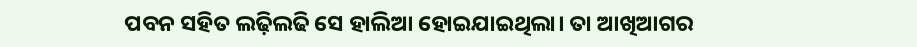ପବନ ସହିତ ଲଢ଼ିଲଢି ସେ ହାଲିଆ ହୋଇଯାଇଥିଲା। ତା ଆଖିଆଗର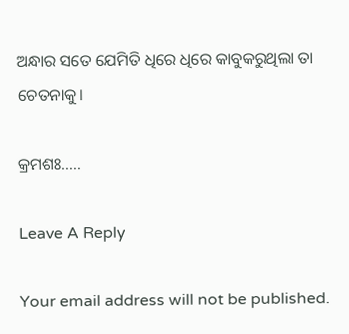ଅନ୍ଧାର ସତେ ଯେମିତି ଧିରେ ଧିରେ କାବୁକରୁଥିଲା ତା ଚେତନାକୁ।

କ୍ରମଶଃ…..

Leave A Reply

Your email address will not be published.